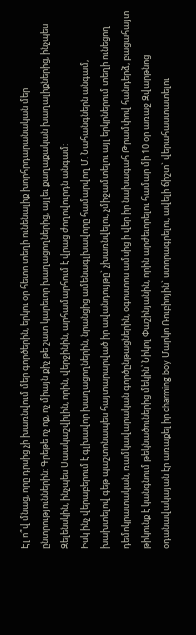Էլ ո՞վ մնաց, որը դրսից չի խառնվում մեր գործերին, երկու օր հետո տեղի ունենալիք խորհրդարանական մեր ընտրություններին: Գրեթե ոչ ոք, ոչ միայն քիչ թե շատ կարեւոր խաղացողներից, այլեւ քաղաքական խաղալիքներից, ինչպես Զելենսկին, ինչպես Սաակաշվիլին, որին, վերջինին, արհամարհում է վրաց ժողովուրդն անգամ:
Իսկ ինչ վերաբերում է գլխավոր խաղացողներին, նրանցից ամենագլխավորը համարվող Մ. Նահանգներն անգամ, խախտելով գեթ պաշտոնապես հայտարարված իր ավանդույթը` չխառնվելու, չմիջամտելու այլ երկրներում տեղի ունեցող դեմոկրատական, ռամկավարական գործընթացներին, օգոստոս ամսից ի վեր իր նախագահ Թրամփով հանդերձ, բացահայտ թիկունք է կանգնում թեկնածուներից մեկին՝ Նիկոլ Փաշինյանին, որին արժեւորելու համար մի 10 օր առաջ Զվարթնոց օդանավակայան էր առաքել իր charming boy Մարկո Ռուբիոյին` ստորագրելու, ավելի ճիշտ` վերահաստատելու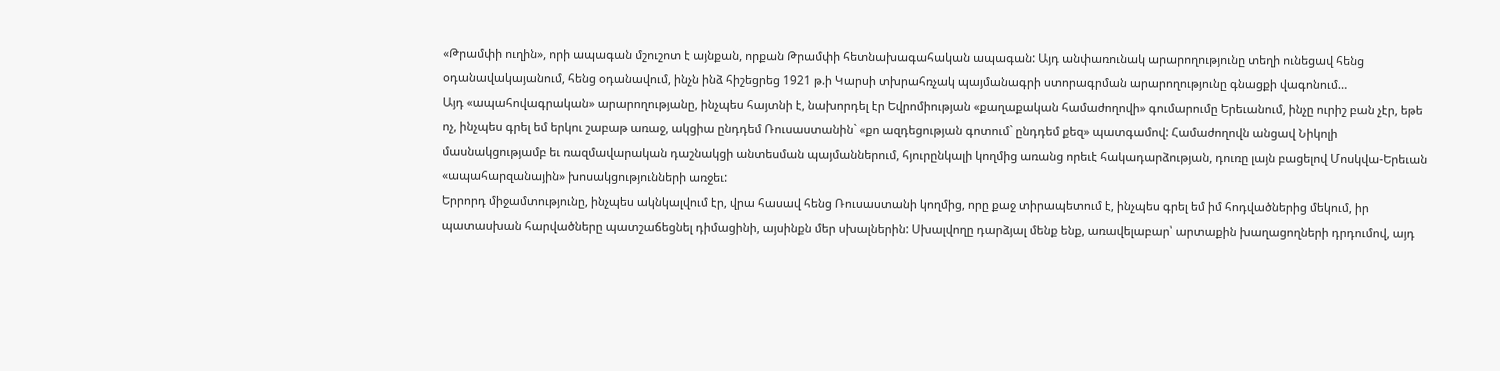«Թրամփի ուղին», որի ապագան մշուշոտ է այնքան, որքան Թրամփի հետնախագահական ապագան: Այդ անփառունակ արարողությունը տեղի ունեցավ հենց օդանավակայանում, հենց օդանավում, ինչն ինձ հիշեցրեց 1921 թ.ի Կարսի տխրահռչակ պայմանագրի ստորագրման արարողությունը գնացքի վագոնում…
Այդ «ապահովագրական» արարողությանը, ինչպես հայտնի է, նախորդել էր Եվրոմիության «քաղաքական համաժողովի» գումարումը Երեւանում, ինչը ուրիշ բան չէր, եթե ոչ, ինչպես գրել եմ երկու շաբաթ առաջ, ակցիա ընդդեմ Ռուսաստանին` «քո ազդեցության գոտում` ընդդեմ քեզ» պատգամով: Համաժողովն անցավ Նիկոլի մասնակցությամբ եւ ռազմավարական դաշնակցի անտեսման պայմաններում, հյուրընկալի կողմից առանց որեւէ հակադարձության, դուռը լայն բացելով Մոսկվա-Երեւան «ապահարզանային» խոսակցությունների առջեւ:
Երրորդ միջամտությունը, ինչպես ակնկալվում էր, վրա հասավ հենց Ռուսաստանի կողմից, որը քաջ տիրապետում է, ինչպես գրել եմ իմ հոդվածներից մեկում, իր պատասխան հարվածները պատշաճեցնել դիմացինի, այսինքն մեր սխալներին: Սխալվողը դարձյալ մենք ենք, առավելաբար՝ արտաքին խաղացողների դրդումով, այդ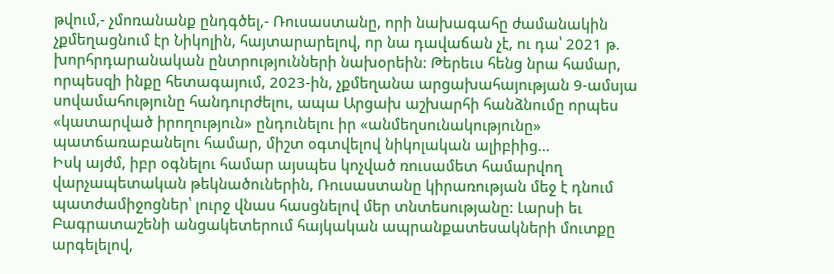թվում,- չմոռանանք ընդգծել,- Ռուսաստանը, որի նախագահը ժամանակին չքմեղացնում էր Նիկոլին, հայտարարելով, որ նա դավաճան չէ, ու դա՝ 2021 թ. խորհրդարանական ընտրությունների նախօրեին: Թերեւս հենց նրա համար, որպեսզի ինքը հետագայում, 2023-ին, չքմեղանա արցախահայության 9-ամսյա սովամահությունը հանդուրժելու, ապա Արցախ աշխարհի հանձնումը որպես «կատարված իրողություն» ընդունելու իր «անմեղսունակությունը» պատճառաբանելու համար, միշտ օգտվելով նիկոլական ալիբիից…
Իսկ այժմ, իբր օգնելու համար այսպես կոչված ռուսամետ համարվող վարչապետական թեկնածուներին, Ռուսաստանը կիրառության մեջ է դնում պատժամիջոցներ՝ լուրջ վնաս հասցնելով մեր տնտեսությանը: Լարսի եւ Բագրատաշենի անցակետերում հայկական ապրանքատեսակների մուտքը արգելելով,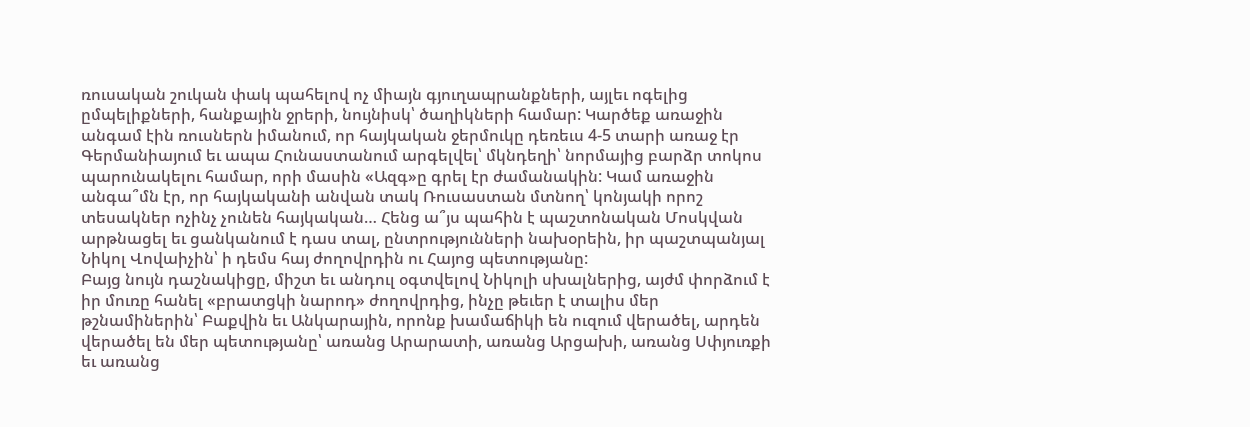ռուսական շուկան փակ պահելով ոչ միայն գյուղապրանքների, այլեւ ոգելից ըմպելիքների, հանքային ջրերի, նույնիսկ՝ ծաղիկների համար: Կարծեք առաջին անգամ էին ռուսներն իմանում, որ հայկական ջերմուկը դեռեւս 4-5 տարի առաջ էր Գերմանիայում եւ ապա Հունաստանում արգելվել՝ մկնդեղի՝ նորմայից բարձր տոկոս պարունակելու համար, որի մասին «Ազգ»ը գրել էր ժամանակին: Կամ առաջին անգա՞մն էր, որ հայկականի անվան տակ Ռուսաստան մտնող՝ կոնյակի որոշ տեսակներ ոչինչ չունեն հայկական… Հենց ա՞յս պահին է պաշտոնական Մոսկվան արթնացել եւ ցանկանում է դաս տալ, ընտրությունների նախօրեին, իր պաշտպանյալ Նիկոլ Վովաիչին՝ ի դեմս հայ ժողովրդին ու Հայոց պետությանը:
Բայց նույն դաշնակիցը, միշտ եւ անդուլ օգտվելով Նիկոլի սխալներից, այժմ փորձում է իր մուռը հանել «բրատցկի նարոդ» ժողովրդից, ինչը թեւեր է տալիս մեր թշնամիներին՝ Բաքվին եւ Անկարային, որոնք խամաճիկի են ուզում վերածել, արդեն վերածել են մեր պետությանը՝ առանց Արարատի, առանց Արցախի, առանց Սփյուռքի եւ առանց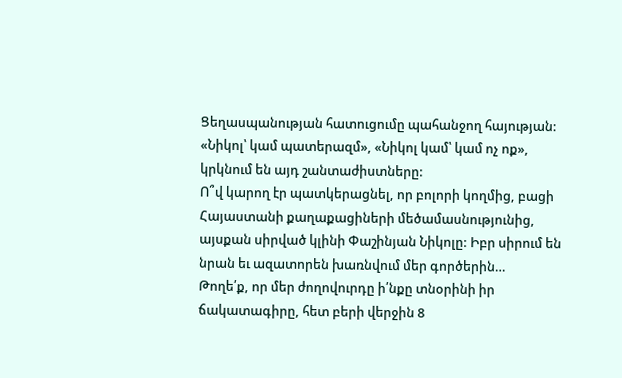Ցեղասպանության հատուցումը պահանջող հայության: «Նիկոլ՝ կամ պատերազմ», «Նիկոլ կամ՝ կամ ոչ ոք», կրկնում են այդ շանտաժիստները:
Ո՞վ կարող էր պատկերացնել, որ բոլորի կողմից, բացի Հայաստանի քաղաքացիների մեծամասնությունից, այսքան սիրված կլինի Փաշինյան Նիկոլը: Իբր սիրում են նրան եւ ազատորեն խառնվում մեր գործերին…
Թողե՛ք, որ մեր ժողովուրդը ի՛նքը տնօրինի իր ճակատագիրը, հետ բերի վերջին 8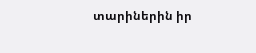տարիներին իր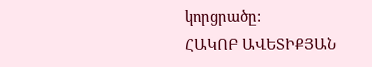կորցրածը:
ՀԱԿՈԲ ԱՎԵՏԻՔՅԱՆ